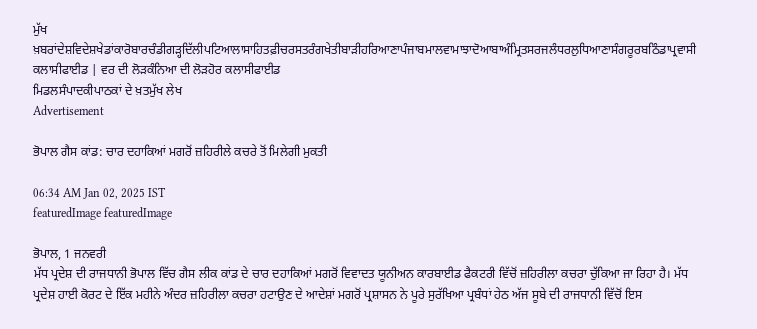ਮੁੱਖ ਖ਼ਬਰਾਂਦੇਸ਼ਵਿਦੇਸ਼ਖੇਡਾਂਕਾਰੋਬਾਰਚੰਡੀਗੜ੍ਹਦਿੱਲੀਪਟਿਆਲਾਸਾਹਿਤਫ਼ੀਚਰਸਤਰੰਗਖੇਤੀਬਾੜੀਹਰਿਆਣਾਪੰਜਾਬਮਾਲਵਾਮਾਝਾਦੋਆਬਾਅੰਮ੍ਰਿਤਸਰਜਲੰਧਰਲੁਧਿਆਣਾਸੰਗਰੂਰਬਠਿੰਡਾਪ੍ਰਵਾਸੀ
ਕਲਾਸੀਫਾਈਡ | ਵਰ ਦੀ ਲੋੜਕੰਨਿਆ ਦੀ ਲੋੜਹੋਰ ਕਲਾਸੀਫਾਈਡ
ਮਿਡਲਸੰਪਾਦਕੀਪਾਠਕਾਂ ਦੇ ਖ਼ਤਮੁੱਖ ਲੇਖ
Advertisement

ਭੋਪਾਲ ਗੈਸ ਕਾਂਡ: ਚਾਰ ਦਹਾਕਿਆਂ ਮਗਰੋਂ ਜ਼ਹਿਰੀਲੇ ਕਚਰੇ ਤੋਂ ਮਿਲੇਗੀ ਮੁਕਤੀ

06:34 AM Jan 02, 2025 IST
featuredImage featuredImage

ਭੋਪਾਲ, 1 ਜਨਵਰੀ
ਮੱਧ ਪ੍ਰਦੇਸ਼ ਦੀ ਰਾਜਧਾਨੀ ਭੋਪਾਲ ਵਿੱਚ ਗੈਸ ਲੀਕ ਕਾਂਡ ਦੇ ਚਾਰ ਦਹਾਕਿਆਂ ਮਗਰੋਂ ਵਿਵਾਦਤ ਯੂਨੀਅਨ ਕਾਰਬਾਈਡ ਫੈਕਟਰੀ ਵਿੱਚੋਂ ਜ਼ਹਿਰੀਲਾ ਕਚਰਾ ਚੁੱਕਿਆ ਜਾ ਰਿਹਾ ਹੈ। ਮੱਧ ਪ੍ਰਦੇਸ਼ ਹਾਈ ਕੋਰਟ ਦੇ ਇੱਕ ਮਹੀਨੇ ਅੰਦਰ ਜ਼ਹਿਰੀਲਾ ਕਚਰਾ ਹਟਾਉਣ ਦੇ ਆਦੇਸ਼ਾਂ ਮਗਰੋਂ ਪ੍ਰਸ਼ਾਸਨ ਨੇ ਪੂਰੇ ਸੁਰੱਖਿਆ ਪ੍ਰਬੰਧਾਂ ਹੇਠ ਅੱਜ ਸੂਬੇ ਦੀ ਰਾਜਧਾਨੀ ਵਿੱਚੋਂ ਇਸ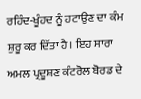ਰਹਿੰਦ-ਖੂੰਹਦ ਨੂੰ ਹਟਾਉਣ ਦਾ ਕੰਮ ਸ਼ੁਰੂ ਕਰ ਦਿੱਤਾ ਹੈ। ਇਹ ਸਾਰਾ ਅਮਲ ਪ੍ਰਦੂਸ਼ਣ ਕੰਟਰੋਲ ਬੋਰਡ ਦੇ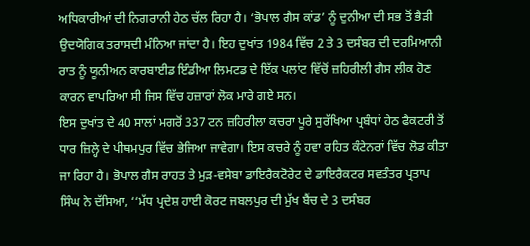ਅਧਿਕਾਰੀਆਂ ਦੀ ਨਿਗਰਾਨੀ ਹੇਠ ਚੱਲ ਰਿਹਾ ਹੈ। ‘ਭੋਪਾਲ ਗੈਸ ਕਾਂਡ’ ਨੂੰ ਦੁਨੀਆ ਦੀ ਸਭ ਤੋਂ ਭੈੜੀ ਉਦਯੋਗਿਕ ਤਰਾਸਦੀ ਮੰਨਿਆ ਜਾਂਦਾ ਹੈ। ਇਹ ਦੁਖਾਂਤ 1984 ਵਿੱਚ 2 ਤੇ 3 ਦਸੰਬਰ ਦੀ ਦਰਮਿਆਨੀ ਰਾਤ ਨੂੰ ਯੂਨੀਅਨ ਕਾਰਬਾਈਡ ਇੰਡੀਆ ਲਿਮਟਡ ਦੇ ਇੱਕ ਪਲਾਂਟ ਵਿੱਚੋਂ ਜ਼ਹਿਰੀਲੀ ਗੈਸ ਲੀਕ ਹੋਣ ਕਾਰਨ ਵਾਪਰਿਆ ਸੀ ਜਿਸ ਵਿੱਚ ਹਜ਼ਾਰਾਂ ਲੋਕ ਮਾਰੇ ਗਏ ਸਨ।
ਇਸ ਦੁਖਾਂਤ ਦੇ 40 ਸਾਲਾਂ ਮਗਰੋਂ 337 ਟਨ ਜ਼ਹਿਰੀਲਾ ਕਚਰਾ ਪੂਰੇ ਸੁਰੱਖਿਆ ਪ੍ਰਬੰਧਾਂ ਹੇਠ ਫੈਕਟਰੀ ਤੋਂ ਧਾਰ ਜ਼ਿਲ੍ਹੇ ਦੇ ਪੀਥਮਪੁਰ ਵਿੱਚ ਭੇਜਿਆ ਜਾਵੇਗਾ। ਇਸ ਕਚਰੇ ਨੂੰ ਹਵਾ ਰਹਿਤ ਕੰਟੇਨਰਾਂ ਵਿੱਚ ਲੋਡ ਕੀਤਾ ਜਾ ਰਿਹਾ ਹੈ। ਭੋਪਾਲ ਗੈਸ ਰਾਹਤ ਤੇ ਮੁੜ-ਵਸੇਬਾ ਡਾਇਰੈਕਟੋਰੇਟ ਦੇ ਡਾਇਰੈਕਟਰ ਸਵਤੰਤਰ ਪ੍ਰਤਾਪ ਸਿੰਘ ਨੇ ਦੱਸਿਆ, ‘‘ਮੱਧ ਪ੍ਰਦੇਸ਼ ਹਾਈ ਕੋਰਟ ਜਬਲਪੁਰ ਦੀ ਮੁੱਖ ਬੈਂਚ ਦੇ 3 ਦਸੰਬਰ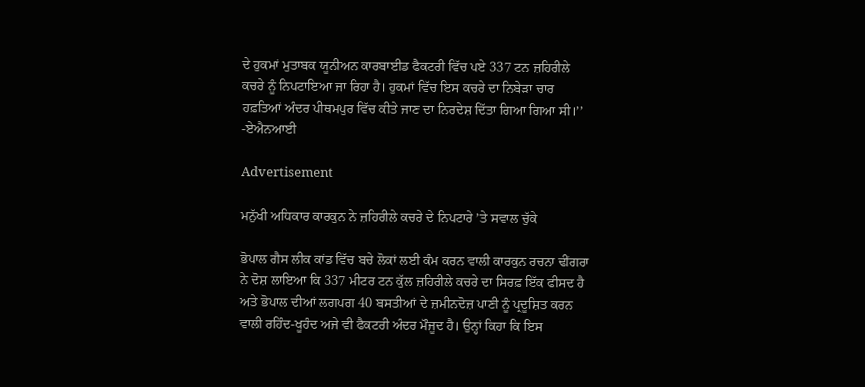ਦੇ ਹੁਕਮਾਂ ਮੁਤਾਬਕ ਯੂਨੀਅਨ ਕਾਰਬਾਈਡ ਫੈਕਟਰੀ ਵਿੱਚ ਪਏ 337 ਟਨ ਜ਼ਹਿਰੀਲੇ ਕਚਰੇ ਨੂੰ ਨਿਪਟਾਇਆ ਜਾ ਰਿਹਾ ਹੈ। ਹੁਕਮਾਂ ਵਿੱਚ ਇਸ ਕਚਰੇ ਦਾ ਨਿਬੇੜਾ ਚਾਰ ਹਫ਼ਤਿਆਂ ਅੰਦਰ ਪੀਥਮਪੁਰ ਵਿੱਚ ਕੀਤੇ ਜਾਣ ਦਾ ਨਿਰਦੇਸ਼ ਦਿੱਤਾ ਗਿਆ ਗਿਆ ਸੀ।’’ -ਏਐਨਆਈ

Advertisement

ਮਨੁੱਖੀ ਅਧਿਕਾਰ ਕਾਰਕੁਨ ਨੇ ਜ਼ਹਿਰੀਲੇ ਕਚਰੇ ਦੇ ਨਿਪਟਾਰੇ ’ਤੇ ਸਵਾਲ ਚੁੱਕੇ

ਭੋਪਾਲ ਗੈਸ ਲੀਕ ਕਾਂਡ ਵਿੱਚ ਬਚੇ ਲੋਕਾਂ ਲਈ ਕੰਮ ਕਰਨ ਵਾਲੀ ਕਾਰਕੁਨ ਰਚਨਾ ਢੀਂਗਰਾ ਨੇ ਦੋਸ਼ ਲਾਇਆ ਕਿ 337 ਮੀਟਰ ਟਨ ਕੁੱਲ ਜ਼ਹਿਰੀਲੇ ਕਚਰੇ ਦਾ ਸਿਰਫ਼ ਇੱਕ ਫੀਸਦ ਹੈ ਅਤੇ ਭੋਪਾਲ ਦੀਆਂ ਲਗਪਗ 40 ਬਸਤੀਆਂ ਦੇ ਜ਼ਮੀਨਦੋਜ਼ ਪਾਣੀ ਨੂੰ ਪ੍ਰਦੂਸ਼ਿਤ ਕਰਨ ਵਾਲੀ ਰਹਿੰਦ-ਖੂਹੰਦ ਅਜੇ ਵੀ ਫੈਕਟਰੀ ਅੰਦਰ ਮੌਜੂਦ ਹੈ। ਉਨ੍ਹਾਂ ਕਿਹਾ ਕਿ ਇਸ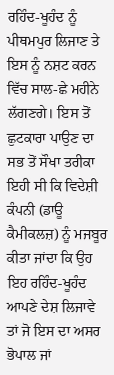ਰਹਿੰਦ-ਖੂਹੰਦ ਨੂੰ ਪੀਥਮਪੁਰ ਲਿਜਾਣ ਤੇ ਇਸ ਨੂੰ ਨਸ਼ਟ ਕਰਨ ਵਿੱਚ ਸਾਲ-ਛੇ ਮਹੀਨੇ ਲੱਗਣਗੇ। ਇਸ ਤੋਂ ਛੁਟਕਾਰਾ ਪਾਉਣ ਦਾ ਸਭ ਤੋਂ ਸੌਖਾ ਤਰੀਕਾ ਇਹੀ ਸੀ ਕਿ ਵਿਦੇਸ਼ੀ ਕੰਪਨੀ (ਡਾਊ ਕੈਮੀਕਲਜ਼) ਨੂੰ ਮਜਬੂਰ ਕੀਤਾ ਜਾਂਦਾ ਕਿ ਉਹ ਇਹ ਰਹਿੰਦ-ਖੂਹੰਦ ਆਪਣੇ ਦੇਸ਼ ਲਿਜਾਵੇ ਤਾਂ ਜੋ ਇਸ ਦਾ ਅਸਰ ਭੋਪਾਲ ਜਾਂ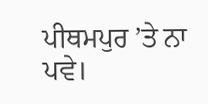ਪੀਥਮਪੁਰ ’ਤੇ ਨਾ ਪਵੇ।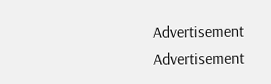Advertisement
Advertisement